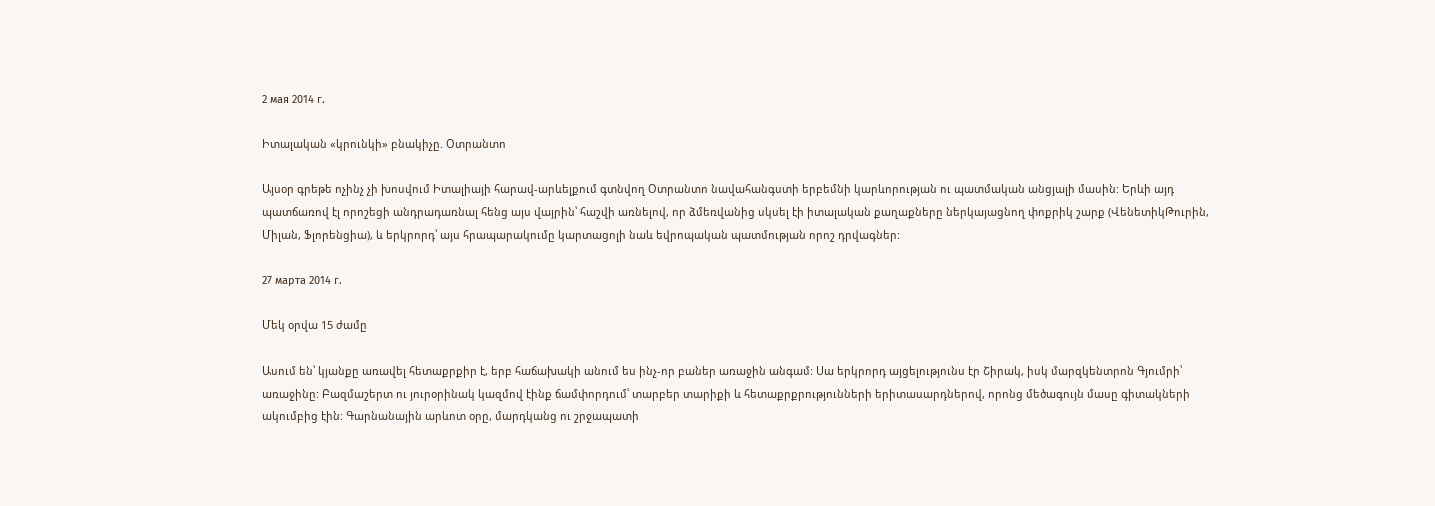2 мая 2014 г.

Իտալական «կրունկի» բնակիչը. Օտրանտո

Այսօր գրեթե ոչինչ չի խոսվում Իտալիայի հարավ-արևելքում գտնվող Օտրանտո նավահանգստի երբեմնի կարևորության ու պատմական անցյալի մասին: Երևի այդ պատճառով էլ որոշեցի անդրադառնալ հենց այս վայրին՝ հաշվի առնելով, որ ձմեռվանից սկսել էի իտալական քաղաքները ներկայացնող փոքրիկ շարք (ՎենետիկԹուրին, Միլան, Ֆլորենցիա), և երկրորդ՝ այս հրապարակումը կարտացոլի նաև եվրոպական պատմության որոշ դրվագներ:

27 марта 2014 г.

Մեկ օրվա 15 ժամը

Ասում են՝ կյանքը առավել հետաքրքիր է, երբ հաճախակի անում ես ինչ-որ բաներ առաջին անգամ: Սա երկրորդ այցելությունս էր Շիրակ, իսկ մարզկենտրոն Գյումրի՝ առաջինը: Բազմաշերտ ու յուրօրինակ կազմով էինք ճամփորդում՝ տարբեր տարիքի և հետաքրքրությունների երիտասարդներով, որոնց մեծագույն մասը գիտակների ակումբից էին: Գարնանային արևոտ օրը, մարդկանց ու շրջապատի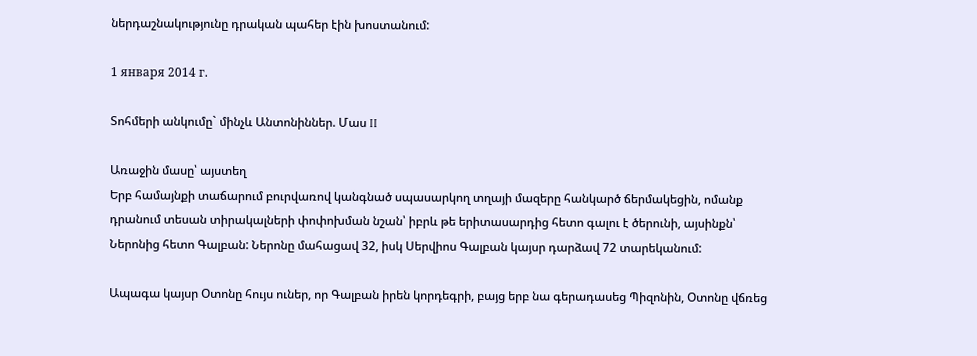ներդաշնակությունը դրական պահեր էին խոստանում:

1 января 2014 г.

Տոհմերի անկումը` մինչև Անտոնիններ. Մաս II

Առաջին մասը՝ այստեղ
Երբ համայնքի տաճարում բուրվառով կանգնած սպասարկող տղայի մազերը հանկարծ ճերմակեցին, ոմանք դրանում տեսան տիրակալների փոփոխման նշան՝ իբրև թե երիտասարդից հետո գալու է ծերունի, այսինքն՝ Ներոնից հետո Գալբան: Ներոնը մահացավ 32, իսկ Սերվիոս Գալբան կայսր դարձավ 72 տարեկանում:

Ապագա կայսր Օտոնը հույս ուներ, որ Գալբան իրեն կորդեգրի, բայց երբ նա գերադասեց Պիզոնին, Օտոնը վճռեց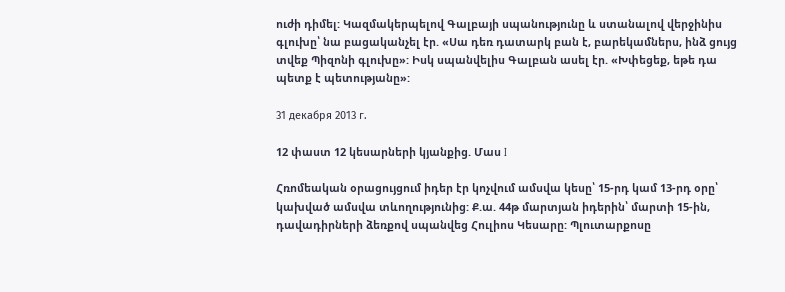ուժի դիմել: Կազմակերպելով Գալբայի սպանությունը և ստանալով վերջինիս գլուխը՝ նա բացականչել էր. «Սա դեռ դատարկ բան է, բարեկամներս, ինձ ցույց տվեք Պիզոնի գլուխը»: Իսկ սպանվելիս Գալբան ասել էր. «Խփեցեք, եթե դա պետք է պետությանը»:

31 декабря 2013 г.

12 փաստ 12 կեսարների կյանքից. Մաս I

Հռոմեական օրացույցում իդեր էր կոչվում ամսվա կեսը՝ 15-րդ կամ 13-րդ օրը՝ կախված ամսվա տևողությունից: Ք.ա. 44թ մարտյան իդերին՝ մարտի 15-ին, դավադիրների ձեռքով սպանվեց Հուլիոս Կեսարը: Պլուտարքոսը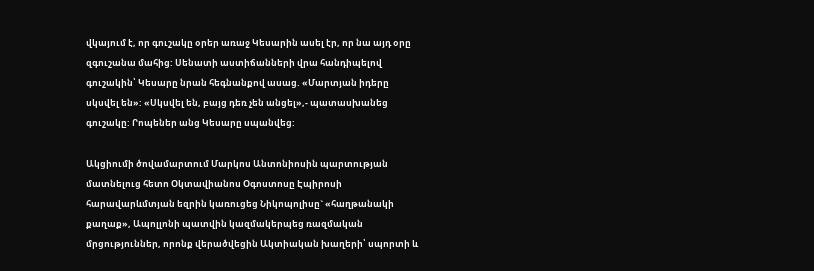վկայում է, որ գուշակը օրեր առաջ Կեսարին ասել էր, որ նա այդ օրը զգուշանա մահից: Սենատի աստիճանների վրա հանդիպելով գուշակին՝ Կեսարը նրան հեգնանքով ասաց. «Մարտյան իդերը սկսվել են»: «Սկսվել են, բայց դեռ չեն անցել»,- պատասխանեց գուշակը: Րոպեներ անց Կեսարը սպանվեց:

Ակցիումի ծովամարտում Մարկոս Անտոնիոսին պարտության մատնելուց հետո Օկտավիանոս Օգոստոսը Էպիրոսի հարավարևմտյան եզրին կառուցեց Նիկոպոլիսը` «հաղթանակի քաղաք», Ապոլլոնի պատվին կազմակերպեց ռազմական մրցություններ, որոնք վերածվեցին Ակտիական խաղերի՝ սպորտի և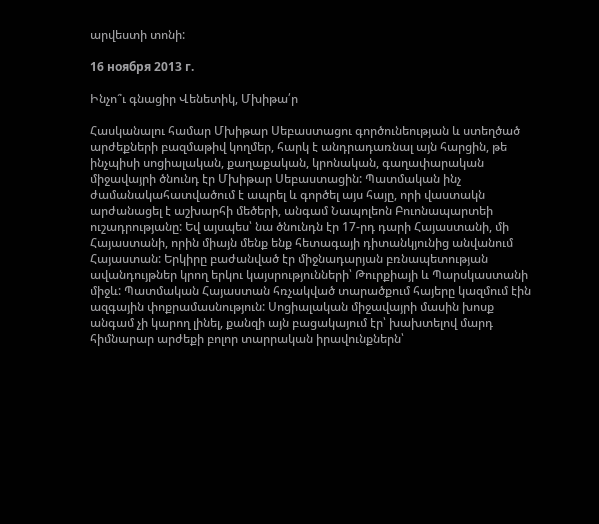արվեստի տոնի:

16 ноября 2013 г.

Ինչո՞ւ գնացիր Վենետիկ, Մխիթա՛ր

Հասկանալու համար Մխիթար Սեբաստացու գործունեության և ստեղծած արժեքների բազմաթիվ կողմեր, հարկ է անդրադառնալ այն հարցին, թե ինչպիսի սոցիալական, քաղաքական, կրոնական, գաղափարական միջավայրի ծնունդ էր Մխիթար Սեբաստացին: Պատմական ինչ ժամանակահատվածում է ապրել և գործել այս հայը, որի վաստակն արժանացել է աշխարհի մեծերի, անգամ Նապոլեոն Բուոնապարտեի ուշադրությանը: Եվ այսպես՝ նա ծնունդն էր 17-րդ դարի Հայաստանի, մի Հայաստանի, որին միայն մենք ենք հետագայի դիտանկյունից անվանում Հայաստան: Երկիրը բաժանված էր միջնադարյան բռնապետության ավանդույթներ կրող երկու կայսրությունների՝ Թուրքիայի և Պարսկաստանի միջև: Պատմական Հայաստան հռչակված տարածքում հայերը կազմում էին ազգային փոքրամասնություն: Սոցիալական միջավայրի մասին խոսք անգամ չի կարող լինել, քանզի այն բացակայում էր՝ խախտելով մարդ հիմնարար արժեքի բոլոր տարրական իրավունքներն՝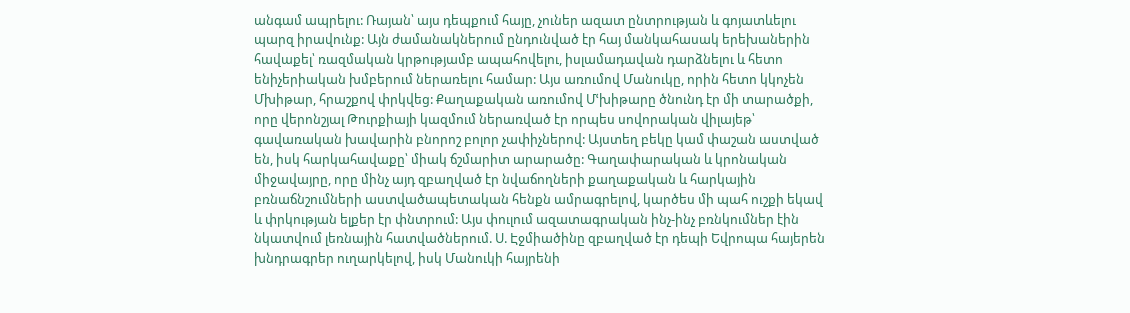անգամ ապրելու: Ռայան՝ այս դեպքում հայը, չուներ ազատ ընտրության և գոյատևելու պարզ իրավունք: Այն ժամանակներում ընդունված էր հայ մանկահասակ երեխաներին հավաքել՝ ռազմական կրթությամբ ապահովելու, իսլամադավան դարձնելու և հետո ենիչերիական խմբերում ներառելու համար: Այս առումով Մանուկը, որին հետո կկոչեն Մխիթար, հրաշքով փրկվեց: Քաղաքական առումով Մՙխիթարը ծնունդ էր մի տարածքի, որը վերոնշյալ Թուրքիայի կազմում ներառված էր որպես սովորական վիլայեթ՝ գավառական խավարին բնորոշ բոլոր չափիչներով: Այստեղ բեկը կամ փաշան աստված են, իսկ հարկահավաքը՝ միակ ճշմարիտ արարածը: Գաղափարական և կրոնական միջավայրը, որը մինչ այդ զբաղված էր նվաճողների քաղաքական և հարկային բռնաճնշումների աստվածապետական հենքն ամրագրելով, կարծես մի պահ ուշքի եկավ և փրկության ելքեր էր փնտրում: Այս փուլում ազատագրական ինչ-ինչ բռնկումներ էին նկատվում լեռնային հատվածներում. Ս. Էջմիածինը զբաղված էր դեպի Եվրոպա հայերեն խնդրագրեր ուղարկելով, իսկ Մանուկի հայրենի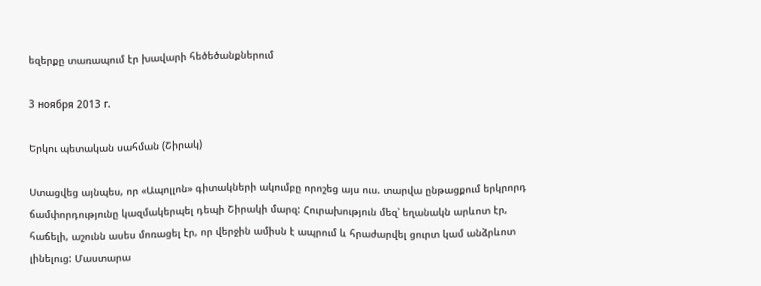եզերքը տառապում էր խավարի հեծեծանքներում

3 ноября 2013 г.

Երկու պետական սահման (Շիրակ)

Ստացվեց այնպես, որ «Ապոլլոն» գիտակների ակումբը որոշեց այս ուս. տարվա ընթացքում երկրորդ ճամփորդությունը կազմակերպել դեպի Շիրակի մարզ: Հուրախություն մեզ՝ եղանակն արևոտ էր, հաճելի, աշունն ասես մոռացել էր, որ վերջին ամիսն է ապրում և հրաժարվել ցուրտ կամ անձրևոտ լինելուց: Մաստարա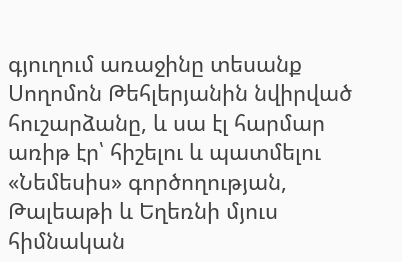գյուղում առաջինը տեսանք Սողոմոն Թեհլերյանին նվիրված հուշարձանը, և սա էլ հարմար առիթ էր՝ հիշելու և պատմելու «Նեմեսիս» գործողության, Թալեաթի և Եղեռնի մյուս հիմնական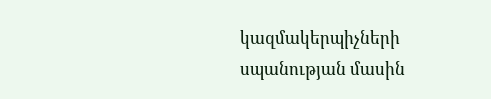կազմակերպիչների սպանության մասին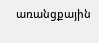առանցքային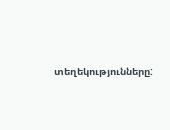տեղեկությունները: